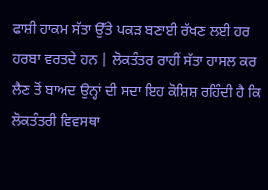ਫਾਸ਼ੀ ਹਾਕਮ ਸੱਤਾ ਉੱਤੇ ਪਕੜ ਬਣਾਈ ਰੱਖਣ ਲਈ ਹਰ ਹਰਬਾ ਵਰਤਦੇ ਹਨ | ਲੋਕਤੰਤਰ ਰਾਹੀਂ ਸੱਤਾ ਹਾਸਲ ਕਰ ਲੈਣ ਤੋਂ ਬਾਅਦ ਉਨ੍ਹਾਂ ਦੀ ਸਦਾ ਇਹ ਕੋਸ਼ਿਸ਼ ਰਹਿੰਦੀ ਹੈ ਕਿ ਲੋਕਤੰਤਰੀ ਵਿਵਸਥਾ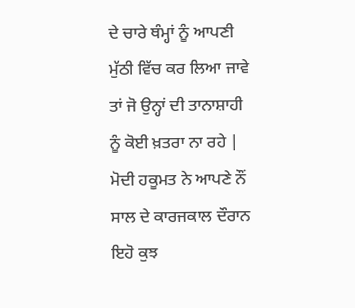ਦੇ ਚਾਰੇ ਥੰਮ੍ਹਾਂ ਨੂੰ ਆਪਣੀ ਮੁੱਠੀ ਵਿੱਚ ਕਰ ਲਿਆ ਜਾਵੇ ਤਾਂ ਜੋ ਉਨ੍ਹਾਂ ਦੀ ਤਾਨਾਸ਼ਾਹੀ ਨੂੰ ਕੋਈ ਖ਼ਤਰਾ ਨਾ ਰਹੇ | ਮੋਦੀ ਹਕੂਮਤ ਨੇ ਆਪਣੇ ਨੌਂ ਸਾਲ ਦੇ ਕਾਰਜਕਾਲ ਦੌਰਾਨ ਇਹੋ ਕੁਝ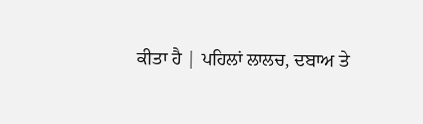ਕੀਤਾ ਹੈ | ਪਹਿਲਾਂ ਲਾਲਚ, ਦਬਾਅ ਤੇ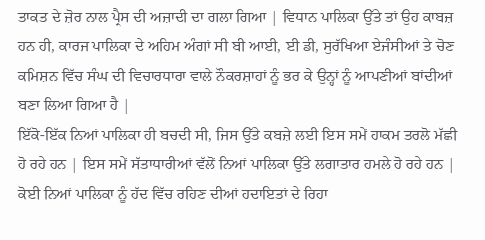ਤਾਕਤ ਦੇ ਜ਼ੋਰ ਨਾਲ ਪ੍ਰੈਸ ਦੀ ਅਜ਼ਾਦੀ ਦਾ ਗਲਾ ਗਿਆ | ਵਿਧਾਨ ਪਾਲਿਕਾ ਉੱਤੇ ਤਾਂ ਉਹ ਕਾਬਜ਼ ਹਨ ਹੀ, ਕਾਰਜ ਪਾਲਿਕਾ ਦੇ ਅਹਿਮ ਅੰਗਾਂ ਸੀ ਬੀ ਆਈ, ਈ ਡੀ, ਸੁਰੱਖਿਆ ਏਜੰਸੀਆਂ ਤੇ ਚੋਣ ਕਮਿਸ਼ਨ ਵਿੱਚ ਸੰਘ ਦੀ ਵਿਚਾਰਧਾਰਾ ਵਾਲੇ ਨੌਕਰਸ਼ਾਹਾਂ ਨੂੰ ਭਰ ਕੇ ਉਨ੍ਹਾਂ ਨੂੰ ਆਪਣੀਆਂ ਬਾਂਦੀਆਂ ਬਣਾ ਲਿਆ ਗਿਆ ਹੈ |
ਇੱਕੋ-ਇੱਕ ਨਿਆਂ ਪਾਲਿਕਾ ਹੀ ਬਚਦੀ ਸੀ, ਜਿਸ ਉੱਤੇ ਕਬਜ਼ੇ ਲਈ ਇਸ ਸਮੇਂ ਹਾਕਮ ਤਰਲੋ ਮੱਛੀ ਹੋ ਰਹੇ ਹਨ | ਇਸ ਸਮੇਂ ਸੱਤਾਧਾਰੀਆਂ ਵੱਲੋਂ ਨਿਆਂ ਪਾਲਿਕਾ ਉੱਤੇ ਲਗਾਤਾਰ ਹਮਲੇ ਹੋ ਰਹੇ ਹਨ | ਕੋਈ ਨਿਆਂ ਪਾਲਿਕਾ ਨੂੰ ਹੱਦ ਵਿੱਚ ਰਹਿਣ ਦੀਆਂ ਹਦਾਇਤਾਂ ਦੇ ਰਿਹਾ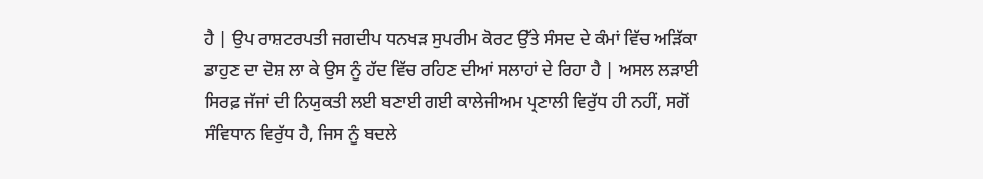ਹੈ | ਉਪ ਰਾਸ਼ਟਰਪਤੀ ਜਗਦੀਪ ਧਨਖੜ ਸੁਪਰੀਮ ਕੋਰਟ ਉੱਤੇ ਸੰਸਦ ਦੇ ਕੰਮਾਂ ਵਿੱਚ ਅੜਿੱਕਾ ਡਾਹੁਣ ਦਾ ਦੋਸ਼ ਲਾ ਕੇ ਉਸ ਨੂੰ ਹੱਦ ਵਿੱਚ ਰਹਿਣ ਦੀਆਂ ਸਲਾਹਾਂ ਦੇ ਰਿਹਾ ਹੈ | ਅਸਲ ਲੜਾਈ ਸਿਰਫ਼ ਜੱਜਾਂ ਦੀ ਨਿਯੁਕਤੀ ਲਈ ਬਣਾਈ ਗਈ ਕਾਲੇਜੀਅਮ ਪ੍ਰਣਾਲੀ ਵਿਰੁੱਧ ਹੀ ਨਹੀਂ, ਸਗੋਂ ਸੰਵਿਧਾਨ ਵਿਰੁੱਧ ਹੈ, ਜਿਸ ਨੂੰ ਬਦਲੇ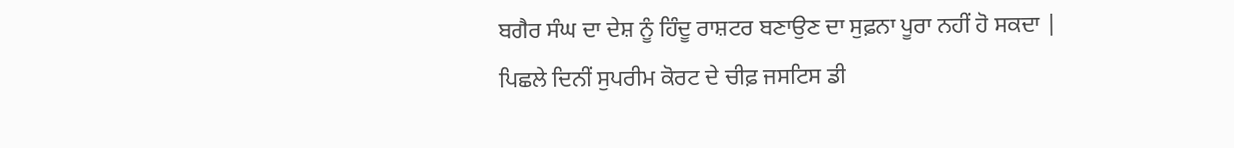ਬਗੈਰ ਸੰਘ ਦਾ ਦੇਸ਼ ਨੂੰ ਹਿੰਦੂ ਰਾਸ਼ਟਰ ਬਣਾਉਣ ਦਾ ਸੁਫ਼ਨਾ ਪੂਰਾ ਨਹੀਂ ਹੋ ਸਕਦਾ |
ਪਿਛਲੇ ਦਿਨੀਂ ਸੁਪਰੀਮ ਕੋਰਟ ਦੇ ਚੀਫ਼ ਜਸਟਿਸ ਡੀ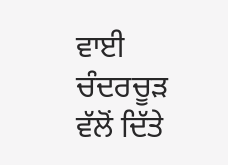ਵਾਈ ਚੰਦਰਚੂੜ ਵੱਲੋਂ ਦਿੱਤੇ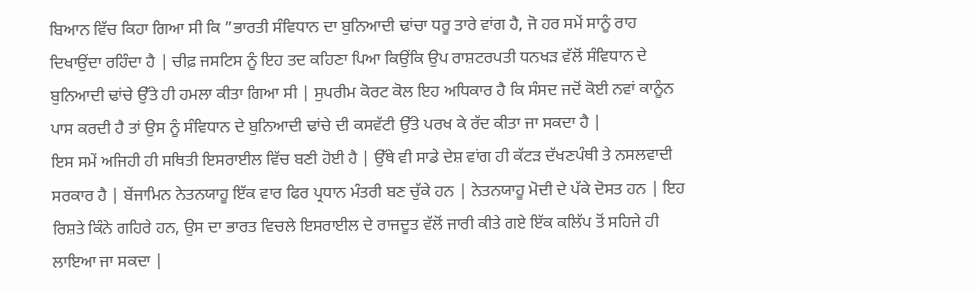ਬਿਆਨ ਵਿੱਚ ਕਿਹਾ ਗਿਆ ਸੀ ਕਿ ”ਭਾਰਤੀ ਸੰਵਿਧਾਨ ਦਾ ਬੁਨਿਆਦੀ ਢਾਂਚਾ ਧਰੂ ਤਾਰੇ ਵਾਂਗ ਹੈ, ਜੋ ਹਰ ਸਮੇਂ ਸਾਨੂੰ ਰਾਹ ਦਿਖਾਉਂਦਾ ਰਹਿੰਦਾ ਹੈ | ਚੀਫ਼ ਜਸਟਿਸ ਨੂੰ ਇਹ ਤਦ ਕਹਿਣਾ ਪਿਆ ਕਿਉਂਕਿ ਉਪ ਰਾਸ਼ਟਰਪਤੀ ਧਨਖੜ ਵੱਲੋਂ ਸੰਵਿਧਾਨ ਦੇ ਬੁਨਿਆਦੀ ਢਾਂਚੇ ਉੱਤੇ ਹੀ ਹਮਲਾ ਕੀਤਾ ਗਿਆ ਸੀ | ਸੁਪਰੀਮ ਕੋਰਟ ਕੋਲ ਇਹ ਅਧਿਕਾਰ ਹੈ ਕਿ ਸੰਸਦ ਜਦੋਂ ਕੋਈ ਨਵਾਂ ਕਾਨੂੰਨ ਪਾਸ ਕਰਦੀ ਹੈ ਤਾਂ ਉਸ ਨੂੰ ਸੰਵਿਧਾਨ ਦੇ ਬੁਨਿਆਦੀ ਢਾਂਚੇ ਦੀ ਕਸਵੱਟੀ ਉੱਤੇ ਪਰਖ ਕੇ ਰੱਦ ਕੀਤਾ ਜਾ ਸਕਦਾ ਹੈ |
ਇਸ ਸਮੇਂ ਅਜਿਹੀ ਹੀ ਸਥਿਤੀ ਇਸਰਾਈਲ ਵਿੱਚ ਬਣੀ ਹੋਈ ਹੈ | ਉੱਥੇ ਵੀ ਸਾਡੇ ਦੇਸ਼ ਵਾਂਗ ਹੀ ਕੱਟੜ ਦੱਖਣਪੰਥੀ ਤੇ ਨਸਲਵਾਦੀ ਸਰਕਾਰ ਹੈ | ਬੇਂਜਾਮਿਨ ਨੇਤਨਯਾਹੂ ਇੱਕ ਵਾਰ ਫਿਰ ਪ੍ਰਧਾਨ ਮੰਤਰੀ ਬਣ ਚੁੱਕੇ ਹਨ | ਨੇਤਨਯਾਹੂ ਮੋਦੀ ਦੇ ਪੱਕੇ ਦੋਸਤ ਹਨ | ਇਹ ਰਿਸ਼ਤੇ ਕਿੰਨੇ ਗਹਿਰੇ ਹਨ, ਉਸ ਦਾ ਭਾਰਤ ਵਿਚਲੇ ਇਸਰਾਈਲ ਦੇ ਰਾਜਦੂਤ ਵੱਲੋਂ ਜਾਰੀ ਕੀਤੇ ਗਏ ਇੱਕ ਕਲਿੱਪ ਤੋਂ ਸਹਿਜੇ ਹੀ ਲਾਇਆ ਜਾ ਸਕਦਾ |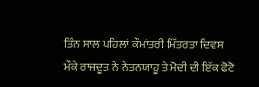ਤਿੰਨ ਸਾਲ ਪਹਿਲਾਂ ਕੌਮਾਂਤਰੀ ਮਿੱਤਰਤਾ ਦਿਵਸ ਮੌਕੇ ਰਾਜਦੂਤ ਨੇ ਨੇਤਨਯਾਹੂ ਤੇ ਮੋਦੀ ਦੀ ਇੱਕ ਫੋਟੋ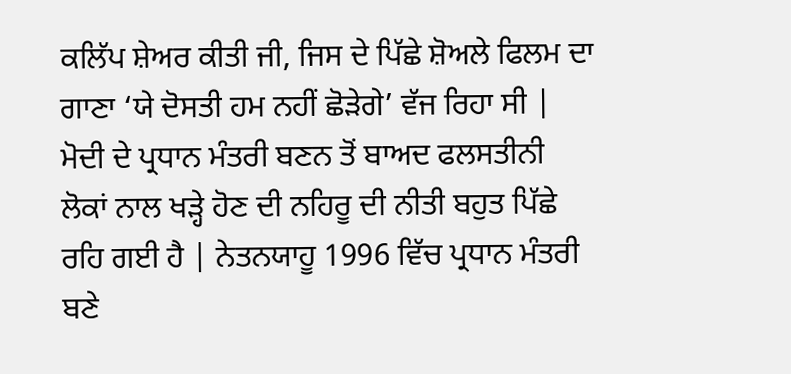ਕਲਿੱਪ ਸ਼ੇਅਰ ਕੀਤੀ ਜੀ, ਜਿਸ ਦੇ ਪਿੱਛੇ ਸ਼ੋਅਲੇ ਫਿਲਮ ਦਾ ਗਾਣਾ ‘ਯੇ ਦੋਸਤੀ ਹਮ ਨਹੀਂ ਛੋੜੇਗੇ’ ਵੱਜ ਰਿਹਾ ਸੀ | ਮੋਦੀ ਦੇ ਪ੍ਰਧਾਨ ਮੰਤਰੀ ਬਣਨ ਤੋਂ ਬਾਅਦ ਫਲਸਤੀਨੀ ਲੋਕਾਂ ਨਾਲ ਖੜ੍ਹੇ ਹੋਣ ਦੀ ਨਹਿਰੂ ਦੀ ਨੀਤੀ ਬਹੁਤ ਪਿੱਛੇ ਰਹਿ ਗਈ ਹੈ | ਨੇਤਨਯਾਹੂ 1996 ਵਿੱਚ ਪ੍ਰਧਾਨ ਮੰਤਰੀ ਬਣੇ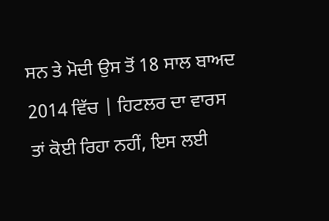ਸਨ ਤੇ ਮੋਦੀ ਉਸ ਤੋਂ 18 ਸਾਲ ਬਾਅਦ 2014 ਵਿੱਚ | ਹਿਟਲਰ ਦਾ ਵਾਰਸ ਤਾਂ ਕੋਈ ਰਿਹਾ ਨਹੀਂ, ਇਸ ਲਈ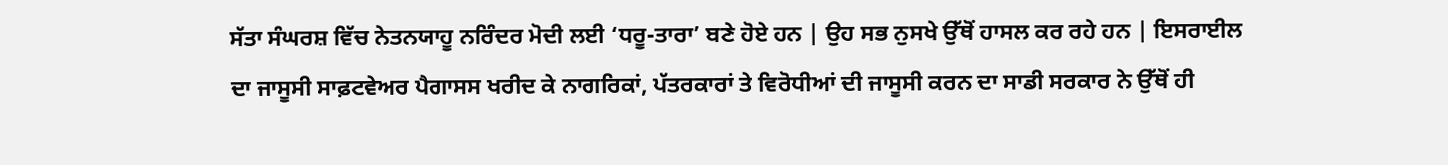ਸੱਤਾ ਸੰਘਰਸ਼ ਵਿੱਚ ਨੇਤਨਯਾਹੂ ਨਰਿੰਦਰ ਮੋਦੀ ਲਈ ‘ਧਰੂ-ਤਾਰਾ’ ਬਣੇ ਹੋਏ ਹਨ | ਉਹ ਸਭ ਨੁਸਖੇ ਉੱਥੋਂ ਹਾਸਲ ਕਰ ਰਹੇ ਹਨ | ਇਸਰਾਈਲ ਦਾ ਜਾਸੂਸੀ ਸਾਫ਼ਟਵੇਅਰ ਪੈਗਾਸਸ ਖਰੀਦ ਕੇ ਨਾਗਰਿਕਾਂ, ਪੱਤਰਕਾਰਾਂ ਤੇ ਵਿਰੋਧੀਆਂ ਦੀ ਜਾਸੂਸੀ ਕਰਨ ਦਾ ਸਾਡੀ ਸਰਕਾਰ ਨੇ ਉੱਥੋਂ ਹੀ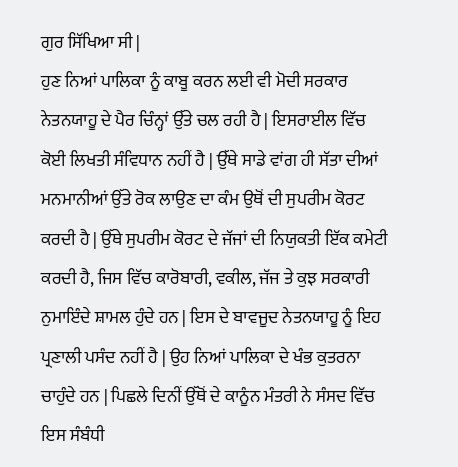ਗੁਰ ਸਿੱਖਿਆ ਸੀ |
ਹੁਣ ਨਿਆਂ ਪਾਲਿਕਾ ਨੂੰ ਕਾਬੂ ਕਰਨ ਲਈ ਵੀ ਮੋਦੀ ਸਰਕਾਰ ਨੇਤਨਯਾਹੂ ਦੇ ਪੈਰ ਚਿੰਨ੍ਹਾਂ ਉੱਤੇ ਚਲ ਰਹੀ ਹੈ | ਇਸਰਾਈਲ ਵਿੱਚ ਕੋਈ ਲਿਖਤੀ ਸੰਵਿਧਾਨ ਨਹੀਂ ਹੈ | ਉੱਥੇ ਸਾਡੇ ਵਾਂਗ ਹੀ ਸੱਤਾ ਦੀਆਂ ਮਨਮਾਨੀਆਂ ਉੱਤੇ ਰੋਕ ਲਾਉਣ ਦਾ ਕੰਮ ਉਥੋਂ ਦੀ ਸੁਪਰੀਮ ਕੋਰਟ ਕਰਦੀ ਹੈ | ਉੱਥੇ ਸੁਪਰੀਮ ਕੋਰਟ ਦੇ ਜੱਜਾਂ ਦੀ ਨਿਯੁਕਤੀ ਇੱਕ ਕਮੇਟੀ ਕਰਦੀ ਹੈ, ਜਿਸ ਵਿੱਚ ਕਾਰੋਬਾਰੀ, ਵਕੀਲ, ਜੱਜ ਤੇ ਕੁਝ ਸਰਕਾਰੀ ਨੁਮਾਇੰਦੇ ਸ਼ਾਮਲ ਹੁੰਦੇ ਹਨ | ਇਸ ਦੇ ਬਾਵਜੂਦ ਨੇਤਨਯਾਹੂ ਨੂੰ ਇਹ ਪ੍ਰਣਾਲੀ ਪਸੰਦ ਨਹੀਂ ਹੈ | ਉਹ ਨਿਆਂ ਪਾਲਿਕਾ ਦੇ ਖੰਭ ਕੁਤਰਨਾ ਚਾਹੁੰਦੇ ਹਨ | ਪਿਛਲੇ ਦਿਨੀਂ ਉੱਥੋਂ ਦੇ ਕਾਨੂੰਨ ਮੰਤਰੀ ਨੇ ਸੰਸਦ ਵਿੱਚ ਇਸ ਸੰਬੰਧੀ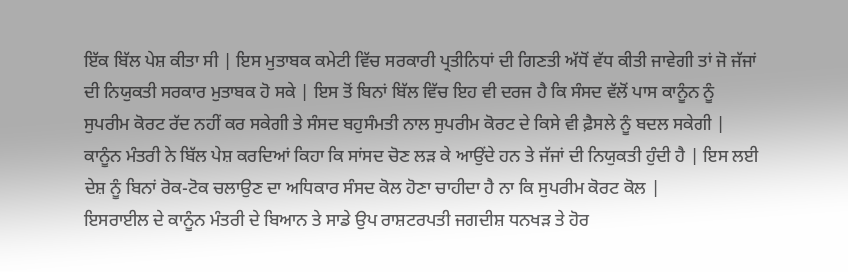ਇੱਕ ਬਿੱਲ ਪੇਸ਼ ਕੀਤਾ ਸੀ | ਇਸ ਮੁਤਾਬਕ ਕਮੇਟੀ ਵਿੱਚ ਸਰਕਾਰੀ ਪ੍ਰਤੀਨਿਧਾਂ ਦੀ ਗਿਣਤੀ ਅੱਧੋਂ ਵੱਧ ਕੀਤੀ ਜਾਵੇਗੀ ਤਾਂ ਜੋ ਜੱਜਾਂ ਦੀ ਨਿਯੁਕਤੀ ਸਰਕਾਰ ਮੁਤਾਬਕ ਹੋ ਸਕੇ | ਇਸ ਤੋਂ ਬਿਨਾਂ ਬਿੱਲ ਵਿੱਚ ਇਹ ਵੀ ਦਰਜ ਹੈ ਕਿ ਸੰਸਦ ਵੱਲੋਂ ਪਾਸ ਕਾਨੂੰਨ ਨੂੰ ਸੁਪਰੀਮ ਕੋਰਟ ਰੱਦ ਨਹੀਂ ਕਰ ਸਕੇਗੀ ਤੇ ਸੰਸਦ ਬਹੁਸੰਮਤੀ ਨਾਲ ਸੁਪਰੀਮ ਕੋਰਟ ਦੇ ਕਿਸੇ ਵੀ ਫ਼ੈਸਲੇ ਨੂੰ ਬਦਲ ਸਕੇਗੀ | ਕਾਨੂੰਨ ਮੰਤਰੀ ਨੇ ਬਿੱਲ ਪੇਸ਼ ਕਰਦਿਆਂ ਕਿਹਾ ਕਿ ਸਾਂਸਦ ਚੋਣ ਲੜ ਕੇ ਆਉਂਦੇ ਹਨ ਤੇ ਜੱਜਾਂ ਦੀ ਨਿਯੁਕਤੀ ਹੁੰਦੀ ਹੈ | ਇਸ ਲਈ ਦੇਸ਼ ਨੂੰ ਬਿਨਾਂ ਰੋਕ-ਟੋਕ ਚਲਾਉਣ ਦਾ ਅਧਿਕਾਰ ਸੰਸਦ ਕੋਲ ਹੋਣਾ ਚਾਹੀਦਾ ਹੈ ਨਾ ਕਿ ਸੁਪਰੀਮ ਕੋਰਟ ਕੋਲ |
ਇਸਰਾਈਲ ਦੇ ਕਾਨੂੰਨ ਮੰਤਰੀ ਦੇ ਬਿਆਨ ਤੇ ਸਾਡੇ ਉਪ ਰਾਸ਼ਟਰਪਤੀ ਜਗਦੀਸ਼ ਧਨਖੜ ਤੇ ਹੋਰ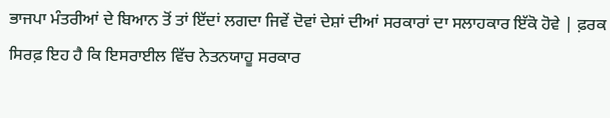ਭਾਜਪਾ ਮੰਤਰੀਆਂ ਦੇ ਬਿਆਨ ਤੋਂ ਤਾਂ ਇੱਦਾਂ ਲਗਦਾ ਜਿਵੇਂ ਦੋਵਾਂ ਦੇਸ਼ਾਂ ਦੀਆਂ ਸਰਕਾਰਾਂ ਦਾ ਸਲਾਹਕਾਰ ਇੱਕੋ ਹੋਵੇ | ਫ਼ਰਕ ਸਿਰਫ਼ ਇਹ ਹੈ ਕਿ ਇਸਰਾਈਲ ਵਿੱਚ ਨੇਤਨਯਾਹੂ ਸਰਕਾਰ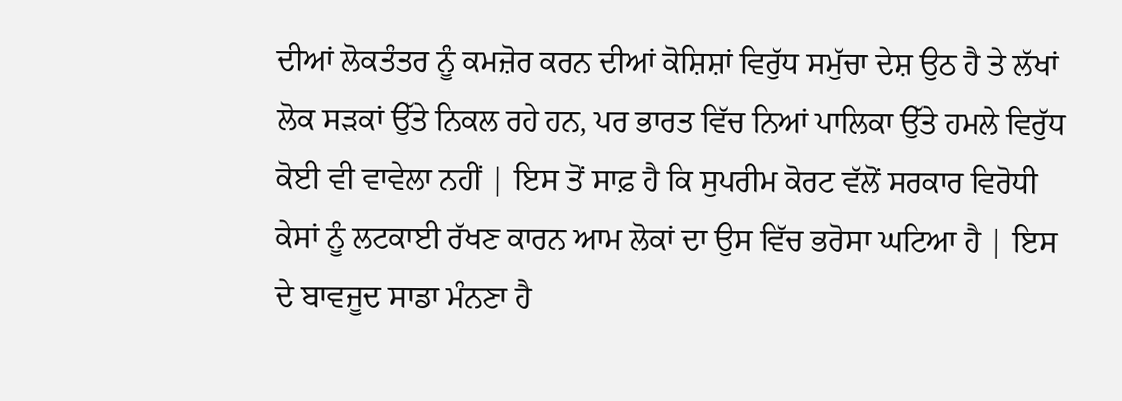ਦੀਆਂ ਲੋਕਤੰਤਰ ਨੂੰ ਕਮਜ਼ੋਰ ਕਰਨ ਦੀਆਂ ਕੋਸ਼ਿਸ਼ਾਂ ਵਿਰੁੱਧ ਸਮੁੱਚਾ ਦੇਸ਼ ਉਠ ਹੈ ਤੇ ਲੱਖਾਂ ਲੋਕ ਸੜਕਾਂ ਉੱਤੇ ਨਿਕਲ ਰਹੇ ਹਨ, ਪਰ ਭਾਰਤ ਵਿੱਚ ਨਿਆਂ ਪਾਲਿਕਾ ਉੱਤੇ ਹਮਲੇ ਵਿਰੁੱਧ ਕੋਈ ਵੀ ਵਾਵੇਲਾ ਨਹੀਂ | ਇਸ ਤੋਂ ਸਾਫ਼ ਹੈ ਕਿ ਸੁਪਰੀਮ ਕੋਰਟ ਵੱਲੋਂ ਸਰਕਾਰ ਵਿਰੋਧੀ ਕੇਸਾਂ ਨੂੰ ਲਟਕਾਈ ਰੱਖਣ ਕਾਰਨ ਆਮ ਲੋਕਾਂ ਦਾ ਉਸ ਵਿੱਚ ਭਰੋਸਾ ਘਟਿਆ ਹੈ | ਇਸ ਦੇ ਬਾਵਜੂਦ ਸਾਡਾ ਮੰਨਣਾ ਹੈ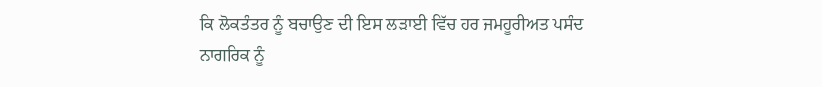ਕਿ ਲੋਕਤੰਤਰ ਨੂੰ ਬਚਾਉਣ ਦੀ ਇਸ ਲੜਾਈ ਵਿੱਚ ਹਰ ਜਮਹੂਰੀਅਤ ਪਸੰਦ ਨਾਗਰਿਕ ਨੂੰ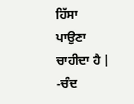ਹਿੱਸਾ ਪਾਉਣਾ ਚਾਹੀਦਾ ਹੈ |
-ਚੰਦ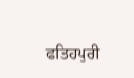ਫਤਿਹਪੁਰੀ